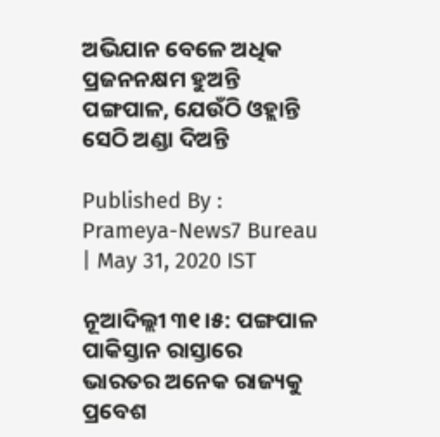ଅଭିଯାନ ବେଳେ ଅଧିକ ପ୍ରଜନନକ୍ଷମ ହୁଅନ୍ତି ପଙ୍ଗପାଳ, ଯେଉଁଠି ଓହ୍ଲାନ୍ତି ସେଠି ଅଣ୍ଡା ଦିଅନ୍ତି

Published By : Prameya-News7 Bureau | May 31, 2020 IST

ନୂଆଦିଲ୍ଲୀ ୩୧।୫: ପଙ୍ଗପାଳ ପାକିସ୍ତାନ ରାସ୍ତାରେ ଭାରତର ଅନେକ ରାଜ୍ୟକୁ ପ୍ରବେଶ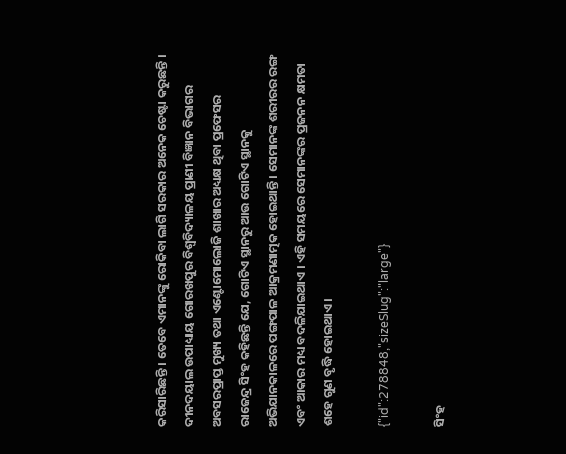କରିସାରିଛନ୍ତି । ତେବେ ଏମାନଙ୍କୁ ରୋକିବା ଲାଗି ସରକାର ଅନେକ ଚେଷ୍ଟା କରୁଛନ୍ତି । ଦୀନଦୟାଲ ଉପାଧ୍ୟାୟ ଗୋରଖପୁର ବିଶ୍ୱବିଦ୍ୟାଳୟ ପ୍ରାଣୀ ବିଜ୍ଞାନ ବିଭାଗର ଅବସରପ୍ରାପ୍ତ ମୁଖ୍ୟ ତଥା ଏଣ୍ଟୋମୋଲୋଜି ଶାଖାର ଅଧ୍ୟକ୍ଷ ଥିବା ପ୍ରଫେସର ରାଜେନ୍ଦ୍ର ସିଂହ କହିଛନ୍ତି ଯେ, ଗୋଟିଏ ସ୍ଥାନରୁ ଆଉ ଗୋଟିଏ ସ୍ଥାନକୁ ଅଭିଯାନକାଳରେ ପଙ୍ଗପାଳ ଆକ୍ରମଣାତ୍ମକ ହୋଇଥାନ୍ତି । ସେମାନଙ୍କ ଶରୀରର ରଙ୍ଗ ଏବଂ ଆକାର ମଧ୍ୟ ବଦଳିଯାଇଥାଏ । ଏହି ସମୟରେ ସେମାନଙ୍କର ପ୍ରଜନନ କ୍ଷମତା ଶହେ ଗୁଣ ବୃଦ୍ଧି ହୋଇଥାଏ।

{"id":278848,"sizeSlug":"large"}

ସିଂହ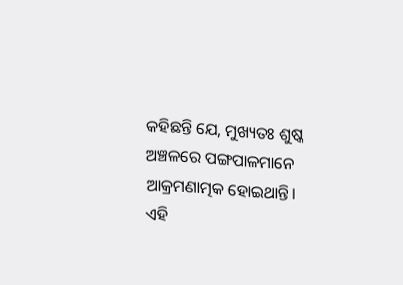କହିଛନ୍ତି ଯେ, ମୁଖ୍ୟତଃ ଶୁଷ୍କ ଅଞ୍ଚଳରେ ପଙ୍ଗପାଳମାନେ ଆକ୍ରମଣାତ୍ମକ ହୋଇଥାନ୍ତି। ଏହି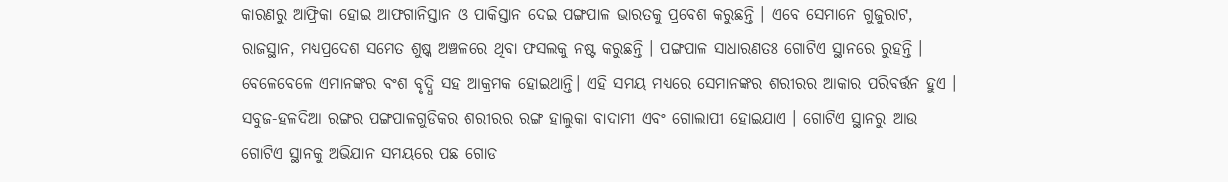କାରଣରୁ ଆଫ୍ରିକା ହୋଇ ଆଫଗାନିସ୍ତାନ ଓ ପାକିସ୍ତାନ ଦେଇ ପଙ୍ଗପାଳ ଭାରତକୁ ପ୍ରବେଶ କରୁଛନ୍ତି । ଏବେ ସେମାନେ ଗୁଜୁରାଟ, ରାଜସ୍ଥାନ, ମଧ୍ୟପ୍ରଦେଶ ସମେତ ଶୁଷ୍କ ଅଞ୍ଚଳରେ ଥିବା ଫସଲକୁ ନଷ୍ଟ କରୁଛନ୍ତି । ପଙ୍ଗପାଳ ସାଧାରଣତଃ ଗୋଟିଏ ସ୍ଥାନରେ ରୁହନ୍ତି । ବେଳେବେଳେ ଏମାନଙ୍କର ବଂଶ ବୃଦ୍ଧି ସହ ଆକ୍ରମକ ହୋଇଥାନ୍ତି। ଏହି ସମୟ ମଧ୍ୟରେ ସେମାନଙ୍କର ଶରୀରର ଆକାର ପରିବର୍ତ୍ତନ ହୁଏ । ସବୁଜ-ହଳଦିଆ ରଙ୍ଗର ପଙ୍ଗପାଳଗୁଡିକର ଶରୀରର ରଙ୍ଗ ହାଲୁକା ବାଦାମୀ ଏବଂ ଗୋଲାପୀ ହୋଇଯାଏ । ଗୋଟିଏ ସ୍ଥାନରୁ ଆଉ ଗୋଟିଏ ସ୍ଥାନକୁ ଅଭିଯାନ ସମୟରେ ପଛ ଗୋଡ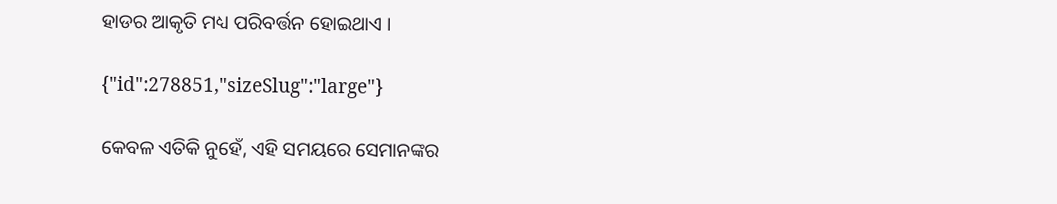ହାଡର ଆକୃତି ମଧ୍ୟ ପରିବର୍ତ୍ତନ ହୋଇଥାଏ ।

{"id":278851,"sizeSlug":"large"}

କେବଳ ଏତିକି ନୁହେଁ, ଏହି ସମୟରେ ସେମାନଙ୍କର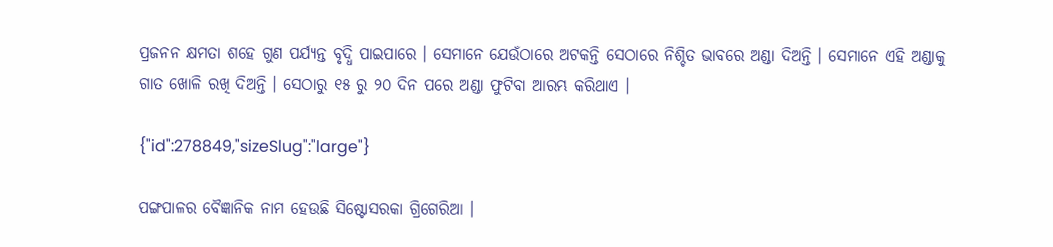ପ୍ରଜନନ କ୍ଷମତା ଶହେ ଗୁଣ ପର୍ଯ୍ୟନ୍ତ ବୃଦ୍ଧି ପାଇପାରେ । ସେମାନେ ଯେଉଁଠାରେ ଅଟକନ୍ତି ସେଠାରେ ନିଶ୍ଚିତ ଭାବରେ ଅଣ୍ଡା ଦିଅନ୍ତି । ସେମାନେ ଏହି ଅଣ୍ଡାକୁ ଗାତ ଖୋଳି ରଖି ଦିଅନ୍ତି । ସେଠାରୁ ୧୫ ରୁ ୨୦ ଦିନ ପରେ ଅଣ୍ଡା ଫୁଟିବା ଆରମ୍ଭ କରିଥାଏ ।

{"id":278849,"sizeSlug":"large"}

ପଙ୍ଗପାଳର ବୈଜ୍ଞାନିକ ନାମ ହେଉଛି ସିଷ୍ଟୋସରକା ଗ୍ରିଗେରିଆ ।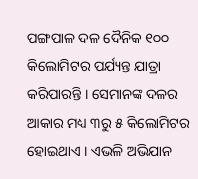ପଙ୍ଗପାଳ ଦଳ ଦୈନିକ ୧୦୦ କିଲୋମିଟର ପର୍ଯ୍ୟନ୍ତ ଯାତ୍ରା କରିପାରନ୍ତି । ସେମାନଙ୍କ ଦଳର ଆକାର ମଧ୍ୟ ୩ରୁ ୫ କିଲୋମିଟର  ହୋଇଥାଏ । ଏଭଳି ଅଭିଯାନ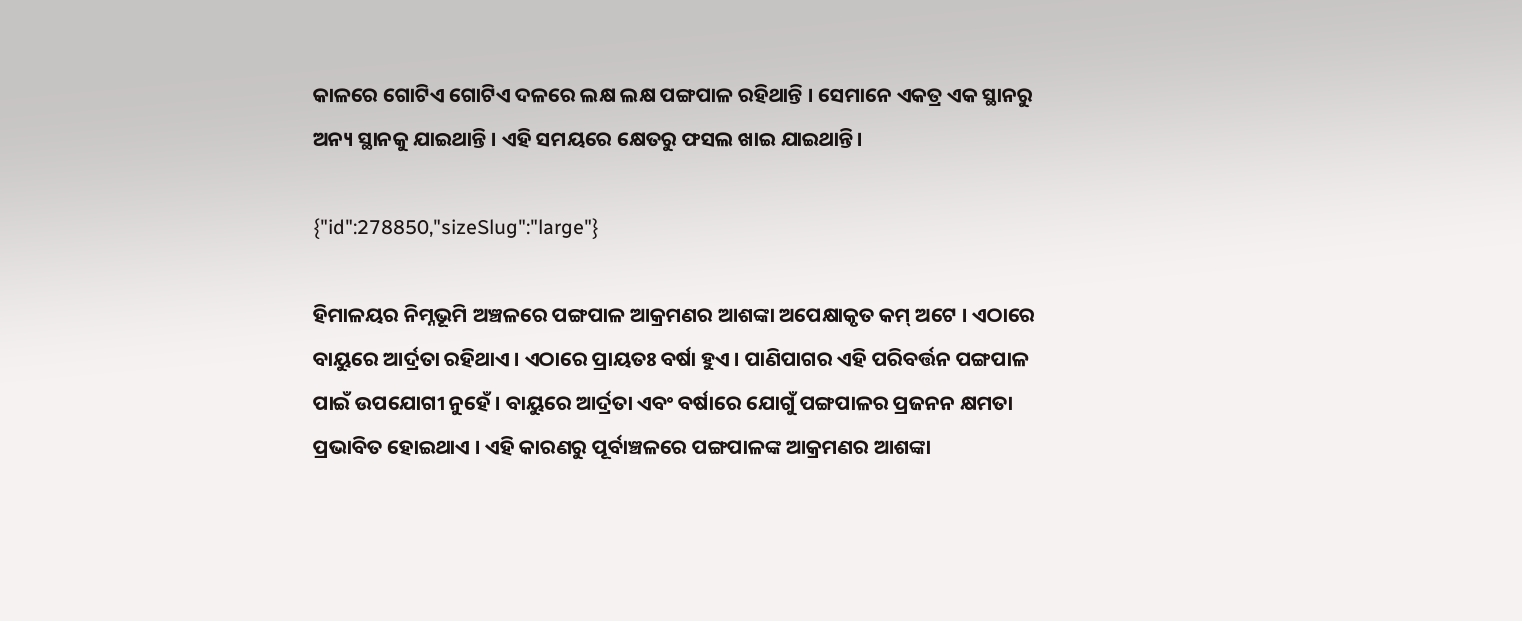କାଳରେ ଗୋଟିଏ ଗୋଟିଏ ଦଳରେ ଲକ୍ଷ ଲକ୍ଷ ପଙ୍ଗପାଳ ରହିଥାନ୍ତି । ସେମାନେ ଏକତ୍ର ଏକ ସ୍ଥାନରୁ ଅନ୍ୟ ସ୍ଥାନକୁ ଯାଇଥାନ୍ତି । ଏହି ସମୟରେ କ୍ଷେତରୁ ଫସଲ ଖାଇ ଯାଇଥାନ୍ତି।

{"id":278850,"sizeSlug":"large"}

ହିମାଳୟର ନିମ୍ନଭୂମି ଅଞ୍ଚଳରେ ପଙ୍ଗପାଳ ଆକ୍ରମଣର ଆଶଙ୍କା ଅପେକ୍ଷାକୃତ କମ୍ ଅଟେ । ଏଠାରେ ବାୟୁରେ ଆର୍ଦ୍ରତା ରହିଥାଏ । ଏଠାରେ ପ୍ରାୟତଃ ବର୍ଷା ହୁଏ । ପାଣିପାଗର ଏହି ପରିବର୍ତ୍ତନ ପଙ୍ଗପାଳ ପାଇଁ ଉପଯୋଗୀ ନୁହେଁ । ବାୟୁରେ ଆର୍ଦ୍ରତା ଏବଂ ବର୍ଷାରେ ଯୋଗୁଁ ପଙ୍ଗପାଳର ପ୍ରଜନନ କ୍ଷମତା ପ୍ରଭାବିତ ହୋଇଥାଏ । ଏହି କାରଣରୁ ପୂର୍ବାଞ୍ଚଳରେ ପଙ୍ଗପାଳଙ୍କ ଆକ୍ରମଣର ଆଶଙ୍କା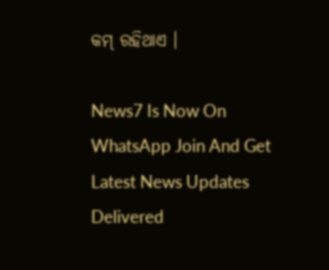କମ୍ ରହିଥାଏ ।

News7 Is Now On WhatsApp Join And Get Latest News Updates Delivered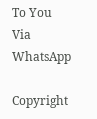To You Via WhatsApp

Copyright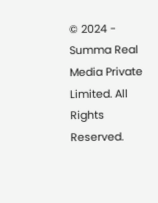© 2024 - Summa Real Media Private Limited. All Rights Reserved.